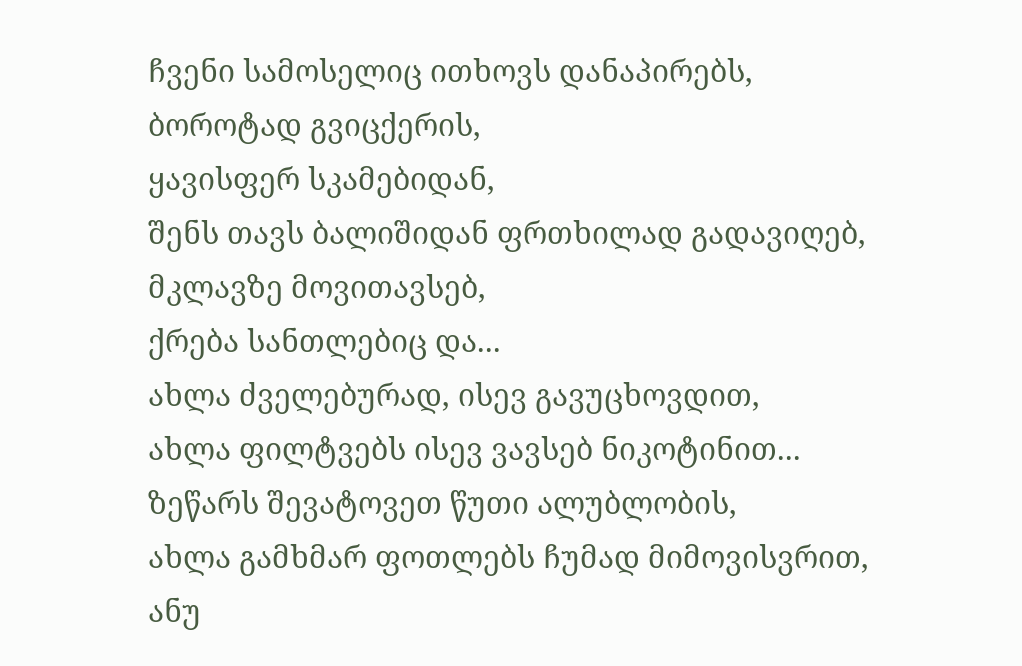ჩვენი სამოსელიც ითხოვს დანაპირებს,
ბოროტად გვიცქერის,
ყავისფერ სკამებიდან,
შენს თავს ბალიშიდან ფრთხილად გადავიღებ,
მკლავზე მოვითავსებ,
ქრება სანთლებიც და...
ახლა ძველებურად, ისევ გავუცხოვდით,
ახლა ფილტვებს ისევ ვავსებ ნიკოტინით...
ზეწარს შევატოვეთ წუთი ალუბლობის,
ახლა გამხმარ ფოთლებს ჩუმად მიმოვისვრით,
ანუ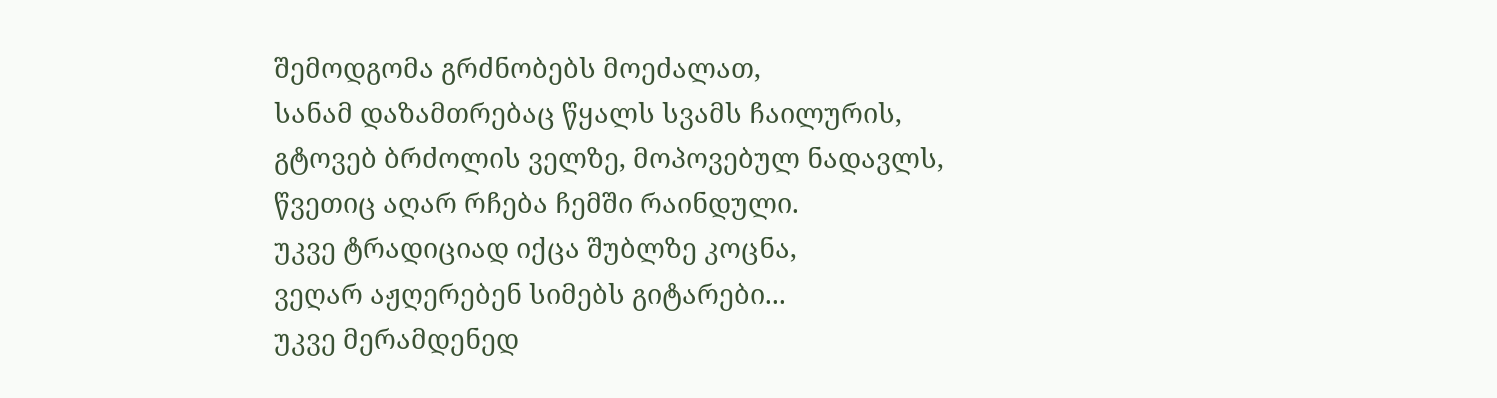შემოდგომა გრძნობებს მოეძალათ,
სანამ დაზამთრებაც წყალს სვამს ჩაილურის,
გტოვებ ბრძოლის ველზე, მოპოვებულ ნადავლს,
წვეთიც აღარ რჩება ჩემში რაინდული.
უკვე ტრადიციად იქცა შუბლზე კოცნა,
ვეღარ აჟღერებენ სიმებს გიტარები...
უკვე მერამდენედ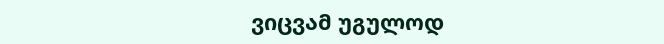ვიცვამ უგულოდ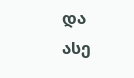და
ასე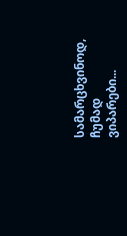სამარცხვინოდ,
ჩუმად ვიპარები...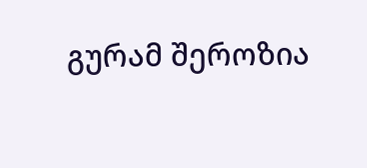გურამ შეროზია